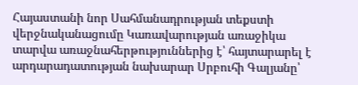Հայաստանի նոր Սահմանադրության տեքստի վերջնականացումը Կառավարության առաջիկա տարվա առաջնահերթություններից է՝ հայտարարել է արդարադատության նախարար Սրբուհի Գալյանը՝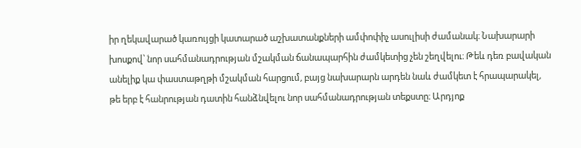իր ղեկավարած կառույցի կատարած աշխատանքների ամփոփիչ ասուլիսի ժամանակ։ Նախարարի խոսքով՝ նոր սահմանադրության մշակման ճանապարհին ժամկետից չեն շեղվելու։ Թեև դեռ բավական անելիք կա փաստաթղթի մշակման հարցում, բայց նախարարն արդեն նաև ժամկետ է հրապարակել, թե երբ է հանրության դատին հանձնվելու նոր սահմանադրության տեքստը։ Արդյոք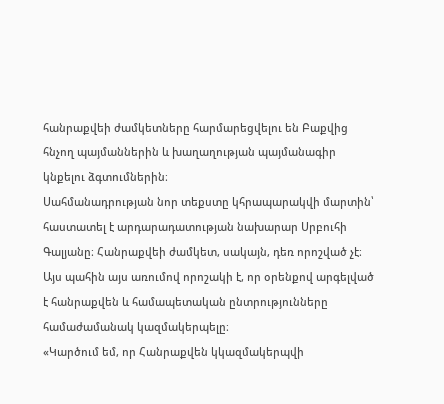հանրաքվեի ժամկետները հարմարեցվելու են Բաքվից հնչող պայմաններին և խաղաղության պայմանագիր կնքելու ձգտումներին։
Սահմանադրության նոր տեքստը կհրապարակվի մարտին՝ հաստատել է արդարադատության նախարար Սրբուհի Գալյանը։ Հանրաքվեի ժամկետ, սակայն, դեռ որոշված չէ։ Այս պահին այս առումով որոշակի է, որ օրենքով արգելված է հանրաքվեն և համապետական ընտրությունները համաժամանակ կազմակերպելը։
«Կարծում եմ, որ Հանրաքվեն կկազմակերպվի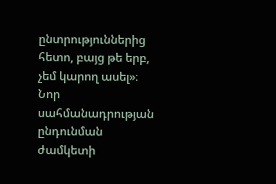ընտրություններից հետո, բայց թե երբ, չեմ կարող ասել»։
Նոր սահմանադրության ընդունման ժամկետի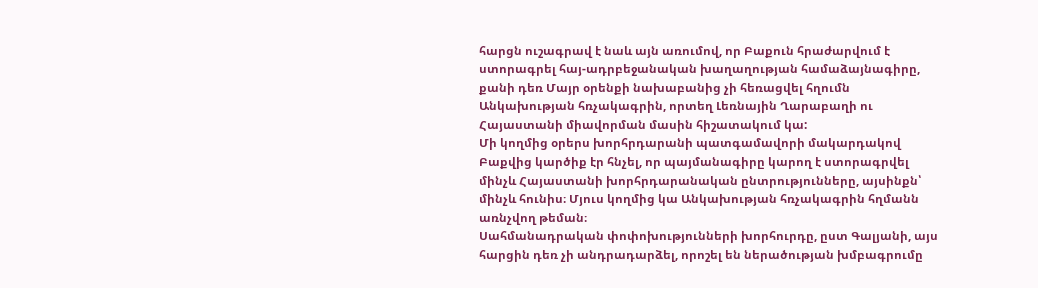հարցն ուշագրավ է նաև այն առումով, որ Բաքուն հրաժարվում է ստորագրել հայ-ադրբեջանական խաղաղության համաձայնագիրը, քանի դեռ Մայր օրենքի նախաբանից չի հեռացվել հղումն Անկախության հռչակագրին, որտեղ Լեռնային Ղարաբաղի ու Հայաստանի միավորման մասին հիշատակում կա:
Մի կողմից օրերս խորհրդարանի պատգամավորի մակարդակով Բաքվից կարծիք էր հնչել, որ պայմանագիրը կարող է ստորագրվել մինչև Հայաստանի խորհրդարանական ընտրությունները, այսինքն՝ մինչև հունիս։ Մյուս կողմից կա Անկախության հռչակագրին հղմանն առնչվող թեման։
Սահմանադրական փոփոխությունների խորհուրդը, ըստ Գալյանի, այս հարցին դեռ չի անդրադարձել, որոշել են ներածության խմբագրումը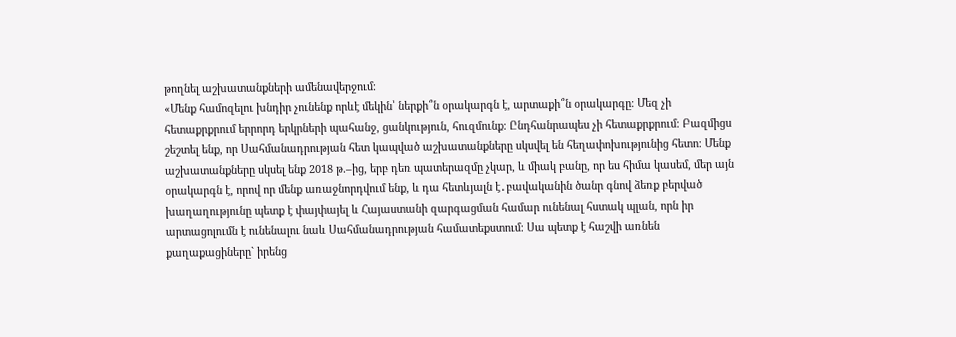թողնել աշխատանքների ամենավերջում։
«Մենք համոզելու խնդիր չունենք որևէ մեկին՝ ներքի՞ն օրակարգն է, արտաքի՞ն օրակարգը։ Մեզ չի հետաքրքրում երրորդ երկրների պահանջ, ցանկություն, հուզմունք։ Ընդհանրապես չի հետաքրքրում։ Բազմիցս շեշտել ենք, որ Սահմանադրության հետ կապված աշխատանքները սկսվել են հեղափոխությունից հետո։ Մենք աշխատանքները սկսել ենք 2018 թ.–ից, երբ դեռ պատերազմը չկար, և միակ բանը, որ ես հիմա կասեմ, մեր այն օրակարգն է, որով որ մենք առաջնորդվում ենք, և դա հետևյալն է․բավականին ծանր գնով ձեռք բերված խաղաղությունը պետք է փայփայել և Հայաստանի զարգացման համար ունենալ հստակ պլան, որն իր արտացոլումն է ունենալու նաև Սահմանադրության համատեքստում։ Սա պետք է հաշվի առնեն քաղաքացիները` իրենց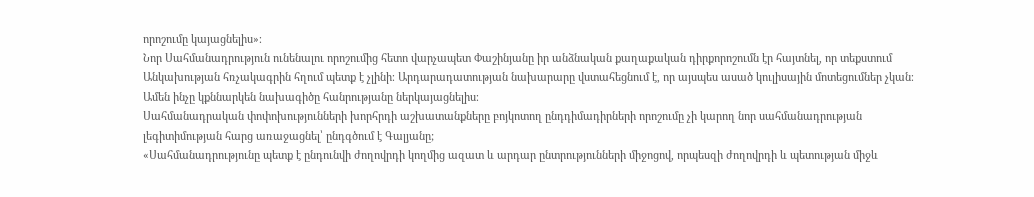որոշումը կայացնելիս»։
Նոր Սահմանադրություն ունենալու որոշումից հետո վարչապետ Փաշինյանը իր անձնական քաղաքական դիրքորոշումն էր հայտնել, որ տեքստում Անկախության հռչակագրին հղում պետք է չլինի։ Արդարադատության նախարարը վստահեցնում է, որ այսպես ասած կուլիսային մոտեցումներ չկան։ Ամեն ինչը կքննարկեն նախագիծը հանրությանը ներկայացնելիս։
Սահմանադրական փոփոխությունների խորհրդի աշխատանքները բոյկոտող ընդդիմադիրների որոշումը չի կարող նոր սահմանադրության լեգիտիմության հարց առաջացնել՝ ընդգծում է Գալյանը;
«Սահմանադրությունը պետք է ընդունվի ժողովրդի կողմից ազատ և արդար ընտրությունների միջոցով, որպեսզի ժողովրդի և պետության միջև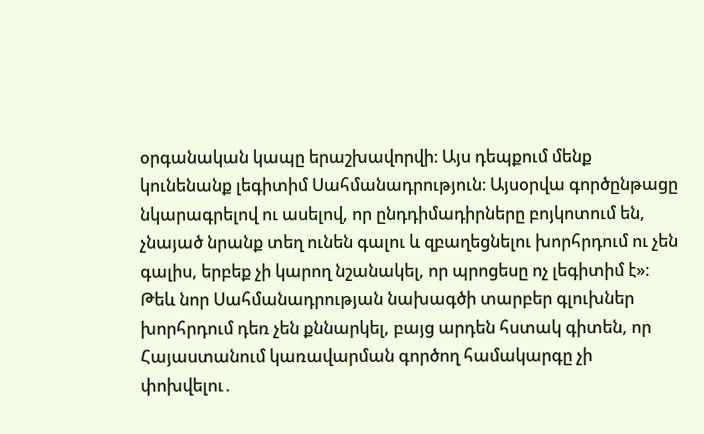օրգանական կապը երաշխավորվի։ Այս դեպքում մենք կունենանք լեգիտիմ Սահմանադրություն։ Այսօրվա գործընթացը նկարագրելով ու ասելով, որ ընդդիմադիրները բոյկոտում են, չնայած նրանք տեղ ունեն գալու և զբաղեցնելու խորհրդում ու չեն գալիս, երբեք չի կարող նշանակել, որ պրոցեսը ոչ լեգիտիմ է»։
Թեև նոր Սահմանադրության նախագծի տարբեր գլուխներ խորհրդում դեռ չեն քննարկել, բայց արդեն հստակ գիտեն, որ Հայաստանում կառավարման գործող համակարգը չի փոխվելու․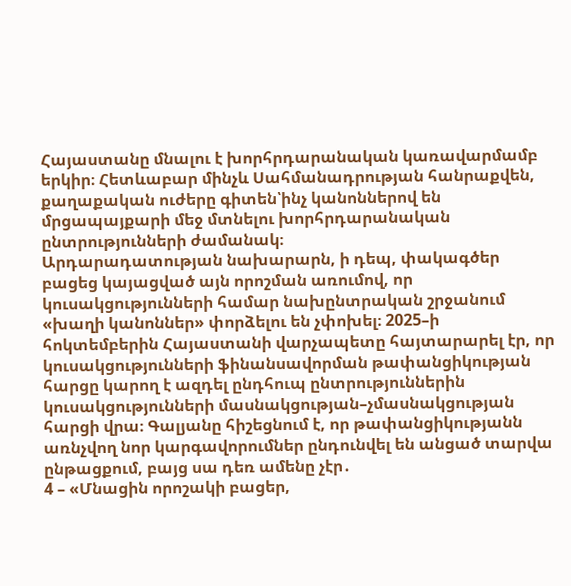Հայաստանը մնալու է խորհրդարանական կառավարմամբ երկիր։ Հետևաբար մինչև Սահմանադրության հանրաքվեն, քաղաքական ուժերը գիտեն՝ինչ կանոններով են մրցապայքարի մեջ մտնելու խորհրդարանական ընտրությունների ժամանակ։
Արդարադատության նախարարն, ի դեպ, փակագծեր բացեց կայացված այն որոշման առումով, որ կուսակցությունների համար նախընտրական շրջանում «խաղի կանոններ» փորձելու են չփոխել։ 2025–ի հոկտեմբերին Հայաստանի վարչապետը հայտարարել էր, որ կուսակցությունների ֆինանսավորման թափանցիկության հարցը կարող է ազդել ընդհուպ ընտրություններին կուսակցությունների մասնակցության–չմասնակցության հարցի վրա։ Գալյանը հիշեցնում է, որ թափանցիկությանն առնչվող նոր կարգավորումներ ընդունվել են անցած տարվա ընթացքում, բայց սա դեռ ամենը չէր․
4 – «Մնացին որոշակի բացեր,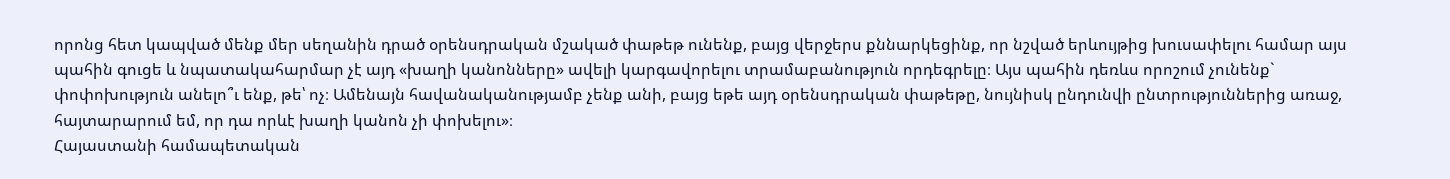որոնց հետ կապված մենք մեր սեղանին դրած օրենսդրական մշակած փաթեթ ունենք, բայց վերջերս քննարկեցինք, որ նշված երևույթից խուսափելու համար այս պահին գուցե և նպատակահարմար չէ այդ «խաղի կանոնները» ավելի կարգավորելու տրամաբանություն որդեգրելը։ Այս պահին դեռևս որոշում չունենք` փոփոխություն անելո՞ւ ենք, թե՝ ոչ։ Ամենայն հավանականությամբ չենք անի, բայց եթե այդ օրենսդրական փաթեթը, նույնիսկ ընդունվի ընտրություններից առաջ, հայտարարում եմ, որ դա որևէ խաղի կանոն չի փոխելու»։
Հայաստանի համապետական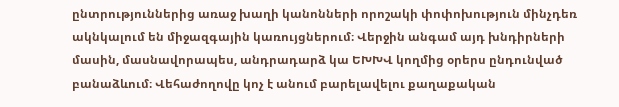ընտրություններից առաջ խաղի կանոնների որոշակի փոփոխություն մինչդեռ ակնկալում են միջազգային կառույցներում։ Վերջին անգամ այդ խնդիրների մասին, մասնավորապես, անդրադարձ կա ԵԽԽՎ կողմից օրերս ընդունված բանաձևում։ Վեհաժողովը կոչ է անում բարելավելու քաղաքական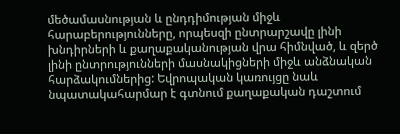մեծամասնության և ընդդիմության միջև հարաբերությունները, որպեսզի ընտրարշավը լինի խնդիրների և քաղաքականության վրա հիմնված, և զերծ լինի ընտրությունների մասնակիցների միջև անձնական հարձակումներից: Եվրոպական կառույցը նաև նպատակահարմար է գտնում քաղաքական դաշտում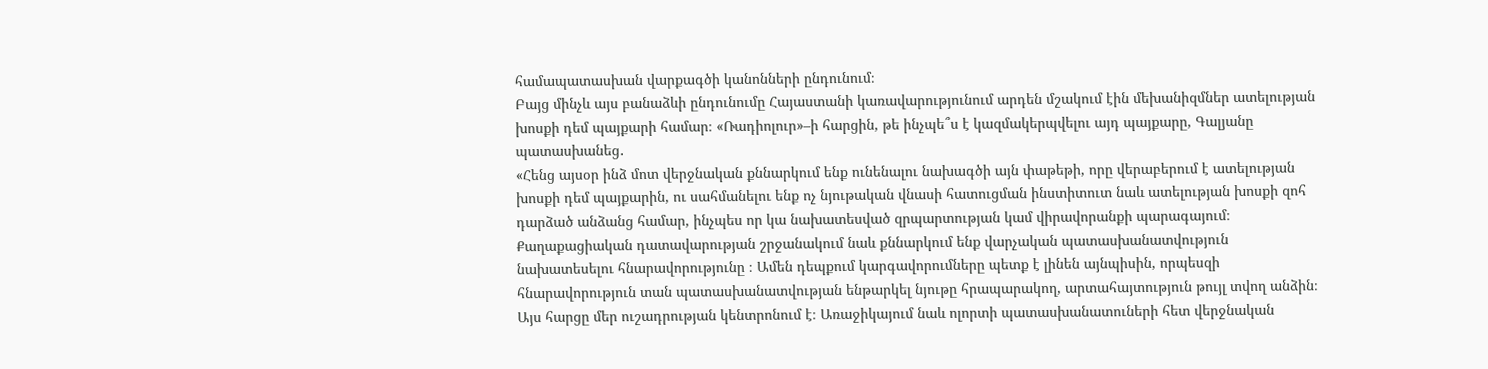համապատասխան վարքագծի կանոնների ընդունում։
Բայց մինչև այս բանաձևի ընդունումը Հայաստանի կառավարությունում արդեն մշակում էին մեխանիզմներ ատելության խոսքի դեմ պայքարի համար։ «Ռադիոլուր»–ի հարցին, թե ինչպե՞ս է կազմակերպվելու այդ պայքարը, Գալյանը պատասխանեց․
«Հենց այսօր ինձ մոտ վերջնական քննարկում ենք ունենալու նախագծի այն փաթեթի, որը վերաբերում է ատելության խոսքի դեմ պայքարին, ու սահմանելու ենք ոչ նյութական վնասի հատուցման ինստիտուտ նաև ատելության խոսքի զոհ դարձած անձանց համար, ինչպես որ կա նախատեսված զրպարտության կամ վիրավորանքի պարագայում։ Քաղաքացիական դատավարության շրջանակում նաև քննարկում ենք վարչական պատասխանատվություն նախատեսելու հնարավորությունը ։ Ամեն դեպքում կարգավորումները պետք է լինեն այնպիսին, որպեսզի հնարավորություն տան պատասխանատվության ենթարկել նյութը հրապարակող, արտահայտություն թույլ տվող անձին։ Այս հարցը մեր ուշադրության կենտրոնում է։ Առաջիկայում նաև ոլորտի պատասխանատուների հետ վերջնական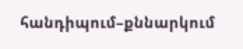հանդիպում–քննարկում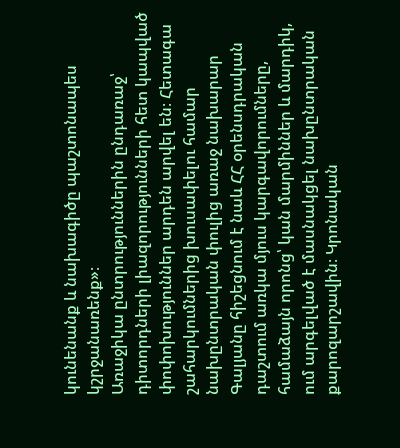կունենանք և նախագիծը պաշտոնապես կշրջանառենք»։
Առաջիկա ընտրություններին ընդառաջ՝ դիտորդների լիազորությունների հետ կապված փոփոխություններ արդեն արվել են։ Հետագա շահարկումներից խուսափելու համար նախընտրական փուլից առաջ նախարար Գալյանը հիշեցնում է նաև ՀՀ օրենսդրական դաշտում առկա մյուս կարգավորումները, համաձայն որոնց՝ կան մարմիններ և մարդիկ, ում արգելված է մասնակցել նախընտրական քարոզարշավին։ Կրոնական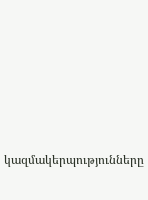կազմակերպությունները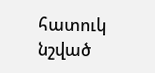հատուկ նշված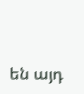են այդ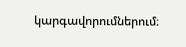կարգավորումներում։